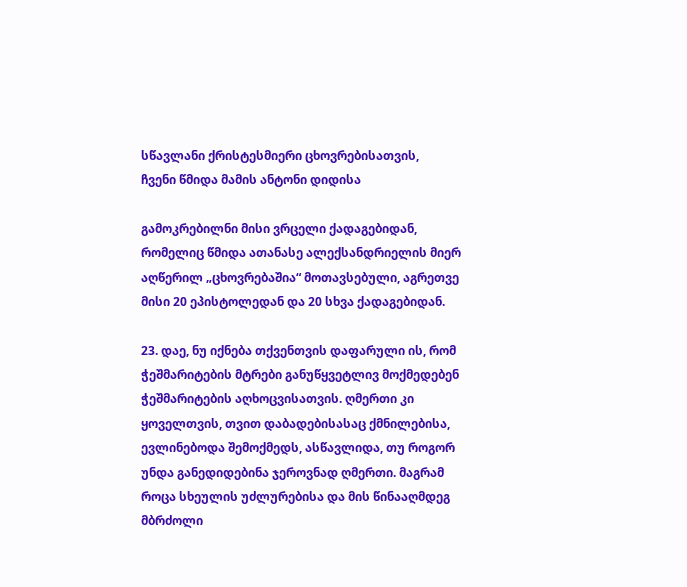სწავლანი ქრისტესმიერი ცხოვრებისათვის,
ჩვენი წმიდა მამის ანტონი დიდისა

გამოკრებილნი მისი ვრცელი ქადაგებიდან, რომელიც წმიდა ათანასე ალექსანდრიელის მიერ აღწერილ „ცხოვრებაშია“ მოთავსებული, აგრეთვე მისი 20 ეპისტოლედან და 20 სხვა ქადაგებიდან.

23. დაე, ნუ იქნება თქვენთვის დაფარული ის, რომ ჭეშმარიტების მტრები განუწყვეტლივ მოქმედებენ ჭეშმარიტების აღხოცვისათვის. ღმერთი კი ყოველთვის, თვით დაბადებისასაც ქმნილებისა, ევლინებოდა შემოქმედს, ასწავლიდა, თუ როგორ უნდა განედიდებინა ჯეროვნად ღმერთი. მაგრამ როცა სხეულის უძლურებისა და მის წინააღმდეგ მბრძოლი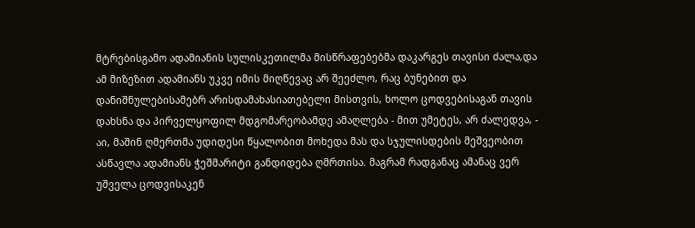მტრებისგამო ადამიანის სულისკეთილმა მისწრაფებებმა დაკარგეს თავისი ძალა,და ამ მიზეზით ადამიანს უკვე იმის მიღწევაც არ შეეძლო, რაც ბუნებით და დანიშნულებისამებრ არისდამახასიათებელი მისთვის, ხოლო ცოდვებისაგან თავის დახსნა და პირველყოფილ მდგომარეობამდე ამაღლება - მით უმეტეს, არ ძალედვა, - აი, მაშინ ღმერთმა უდიდესი წყალობით მოხედა მას და სჯულისდების მეშვეობით ასწავლა ადამიანს ჭეშმარიტი განდიდება ღმრთისა. მაგრამ რადგანაც ამანაც ვერ უშველა ცოდვისაკენ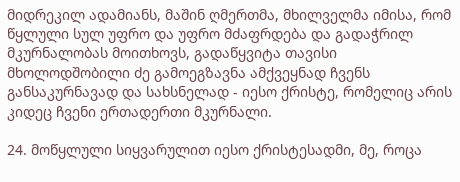მიდრეკილ ადამიანს, მაშინ ღმერთმა, მხილველმა იმისა, რომ წყლული სულ უფრო და უფრო მძაფრდება და გადაჭრილ მკურნალობას მოითხოვს, გადაწყვიტა თავისი მხოლოდშობილი ძე გამოეგზავნა ამქვეყნად ჩვენს განსაკურნავად და სახსნელად - იესო ქრისტე, რომელიც არის კიდეც ჩვენი ერთადერთი მკურნალი.

24. მოწყლული სიყვარულით იესო ქრისტესადმი, მე, როცა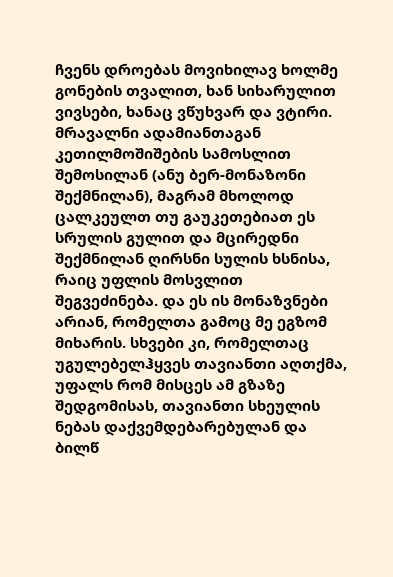ჩვენს დროებას მოვიხილავ ხოლმე გონების თვალით, ხან სიხარულით ვივსები, ხანაც ვწუხვარ და ვტირი. მრავალნი ადამიანთაგან კეთილმოშიშების სამოსლით შემოსილან (ანუ ბერ-მონაზონი შექმნილან), მაგრამ მხოლოდ ცალკეულთ თუ გაუკეთებიათ ეს სრულის გულით და მცირედნი შექმნილან ღირსნი სულის ხსნისა, რაიც უფლის მოსვლით შეგვეძინება. და ეს ის მონაზვნები არიან, რომელთა გამოც მე ეგზომ მიხარის. სხვები კი, რომელთაც უგულებელჰყვეს თავიანთი აღთქმა, უფალს რომ მისცეს ამ გზაზე შედგომისას, თავიანთი სხეულის ნებას დაქვემდებარებულან და ბილწ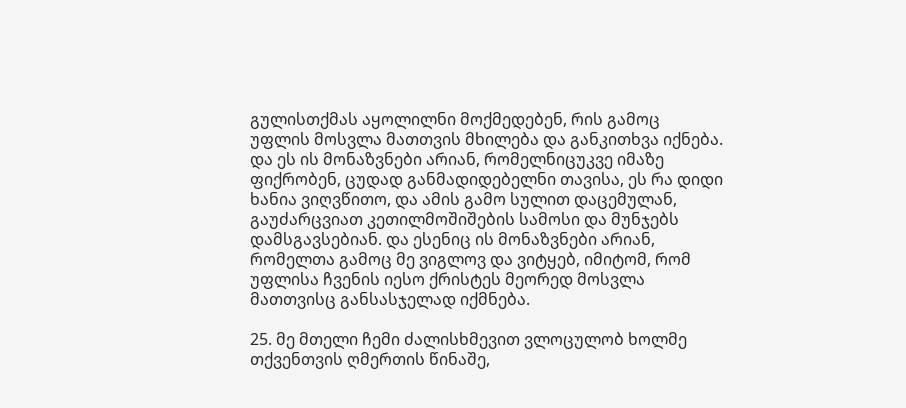გულისთქმას აყოლილნი მოქმედებენ, რის გამოც უფლის მოსვლა მათთვის მხილება და განკითხვა იქნება. და ეს ის მონაზვნები არიან, რომელნიცუკვე იმაზე ფიქრობენ, ცუდად განმადიდებელნი თავისა, ეს რა დიდი ხანია ვიღვწითო, და ამის გამო სულით დაცემულან, გაუძარცვიათ კეთილმოშიშების სამოსი და მუნჯებს დამსგავსებიან. და ესენიც ის მონაზვნები არიან, რომელთა გამოც მე ვიგლოვ და ვიტყებ, იმიტომ, რომ უფლისა ჩვენის იესო ქრისტეს მეორედ მოსვლა მათთვისც განსასჯელად იქმნება.

25. მე მთელი ჩემი ძალისხმევით ვლოცულობ ხოლმე თქვენთვის ღმერთის წინაშე,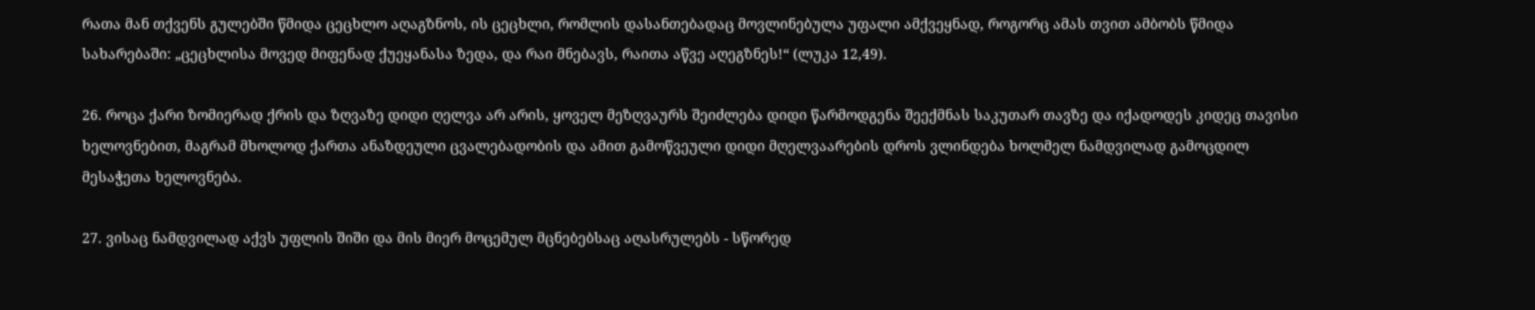რათა მან თქვენს გულებში წმიდა ცეცხლო აღაგზნოს, ის ცეცხლი, რომლის დასანთებადაც მოვლინებულა უფალი ამქვეყნად, როგორც ამას თვით ამბობს წმიდა სახარებაში: „ცეცხლისა მოვედ მიფენად ქუეყანასა ზედა, და რაი მნებავს, რაითა აწვე აღეგზნეს!“ (ლუკა 12,49).

26. როცა ქარი ზომიერად ქრის და ზღვაზე დიდი ღელვა არ არის, ყოველ მეზღვაურს შეიძლება დიდი წარმოდგენა შეექმნას საკუთარ თავზე და იქადოდეს კიდეც თავისი ხელოვნებით, მაგრამ მხოლოდ ქართა ანაზდეული ცვალებადობის და ამით გამოწვეული დიდი მღელვაარების დროს ვლინდება ხოლმელ ნამდვილად გამოცდილ მესაჭეთა ხელოვნება.

27. ვისაც ნამდვილად აქვს უფლის შიში და მის მიერ მოცემულ მცნებებსაც აღასრულებს - სწორედ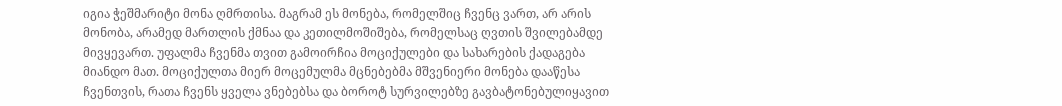იგია ჭეშმარიტი მონა ღმრთისა. მაგრამ ეს მონება, რომელშიც ჩვენც ვართ, არ არის მონობა, არამედ მართლის ქმნაა და კეთილმოშიშება, რომელსაც ღვთის შვილებამდე მივყევართ. უფალმა ჩვენმა თვით გამოირჩია მოციქულები და სახარების ქადაგება მიანდო მათ. მოციქულთა მიერ მოცემულმა მცნებებმა მშვენიერი მონება დააწესა ჩვენთვის, რათა ჩვენს ყველა ვნებებსა და ბოროტ სურვილებზე გავბატონებულიყავით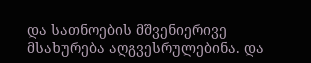და სათნოების მშვენიერივე მსახურება აღგვესრულებინა. და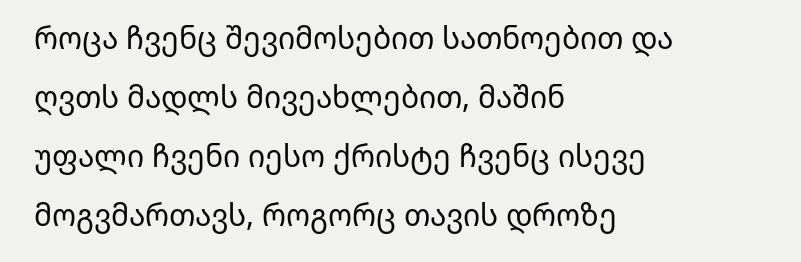როცა ჩვენც შევიმოსებით სათნოებით და ღვთს მადლს მივეახლებით, მაშინ უფალი ჩვენი იესო ქრისტე ჩვენც ისევე მოგვმართავს, როგორც თავის დროზე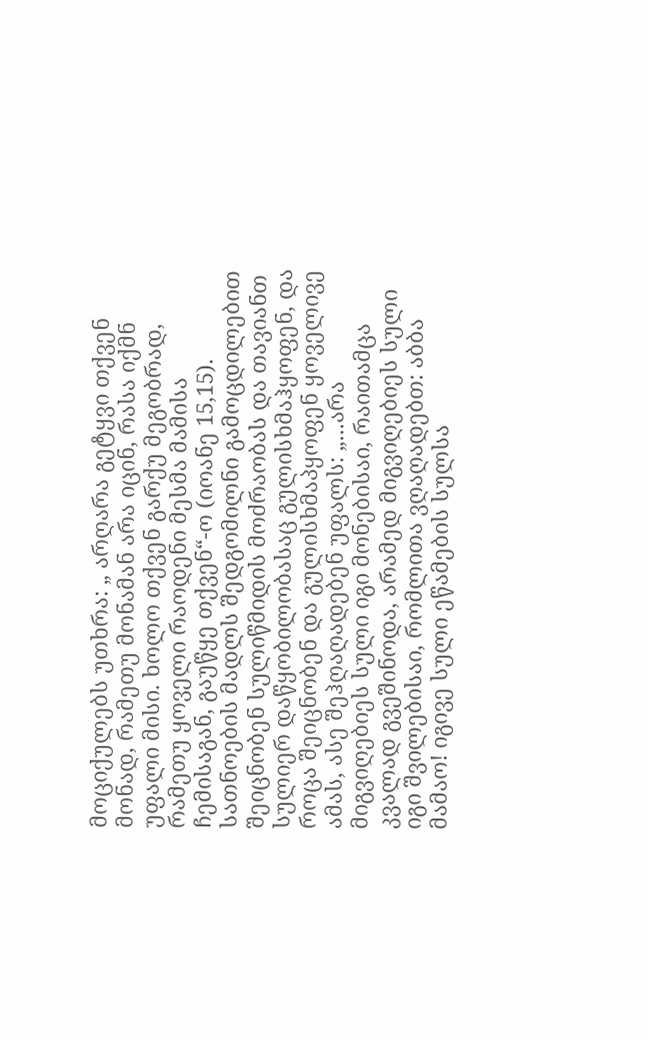მოციქულებს უთხრა: „ არღარა გეტყვი თქვენ მონად, რამეთუ მონამან არა იცინ, რასა იქმნ უფალი მისი. ხოლო თქვენ გარქუ მეგობრად, რამეთუ ყოველი რაოდენი მესმა მამისა ჩემისაგან, გაუწყე თქვენ“-ო (იოანე 15,15). სათნოების მადლს შედგომილნი გამოცდილებით შეიცნობენ სულიწმიდის მოძრაობას და თავიანთ სულიერ დაწყობილობასაც გულისხმაჰყოფენ, და როცა შეიცნობენ და გულისხმაპყოფენ ყოველივე ამას, ასე შეჰღაღადებენ უფალს: „...არა მიგვიღებიეს სული იგი მონებისაი, რაითამცა კვალად გვეშინოდა, არამედ მიგვიღებიეს სული იგი შვილებისაი, რომლითა ვღაღადებთ: აბბა მამაო! იგივე სული ეწამების სულსა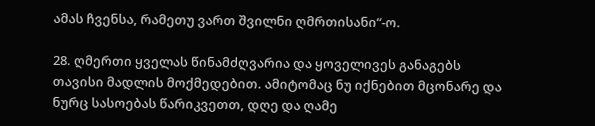ამას ჩვენსა, რამეთუ ვართ შვილნი ღმრთისანი“-ო.

28. ღმერთი ყველას წინამძღვარია და ყოველივეს განაგებს თავისი მადლის მოქმედებით. ამიტომაც ნუ იქნებით მცონარე და ნურც სასოებას წარიკვეთთ, დღე და ღამე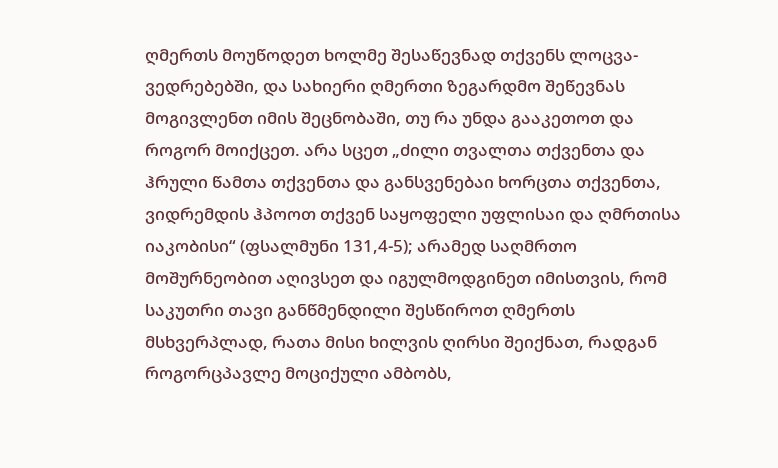ღმერთს მოუწოდეთ ხოლმე შესაწევნად თქვენს ლოცვა-ვედრებებში, და სახიერი ღმერთი ზეგარდმო შეწევნას მოგივლენთ იმის შეცნობაში, თუ რა უნდა გააკეთოთ და როგორ მოიქცეთ. არა სცეთ „ძილი თვალთა თქვენთა და ჰრული წამთა თქვენთა და განსვენებაი ხორცთა თქვენთა, ვიდრემდის ჰპოოთ თქვენ საყოფელი უფლისაი და ღმრთისა იაკობისი“ (ფსალმუნი 131,4-5); არამედ საღმრთო მოშურნეობით აღივსეთ და იგულმოდგინეთ იმისთვის, რომ საკუთრი თავი განწმენდილი შესწიროთ ღმერთს მსხვერპლად, რათა მისი ხილვის ღირსი შეიქნათ, რადგან როგორცპავლე მოციქული ამბობს,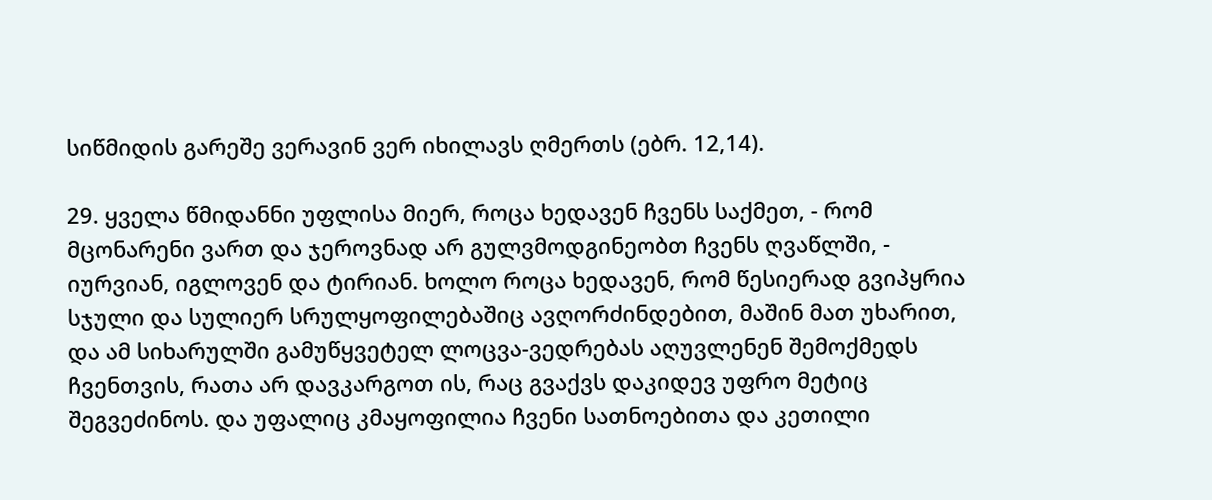სიწმიდის გარეშე ვერავინ ვერ იხილავს ღმერთს (ებრ. 12,14).

29. ყველა წმიდანნი უფლისა მიერ, როცა ხედავენ ჩვენს საქმეთ, - რომ მცონარენი ვართ და ჯეროვნად არ გულვმოდგინეობთ ჩვენს ღვაწლში, - იურვიან, იგლოვენ და ტირიან. ხოლო როცა ხედავენ, რომ წესიერად გვიპყრია სჯული და სულიერ სრულყოფილებაშიც ავღორძინდებით, მაშინ მათ უხარით, და ამ სიხარულში გამუწყვეტელ ლოცვა-ვედრებას აღუვლენენ შემოქმედს ჩვენთვის, რათა არ დავკარგოთ ის, რაც გვაქვს დაკიდევ უფრო მეტიც შეგვეძინოს. და უფალიც კმაყოფილია ჩვენი სათნოებითა და კეთილი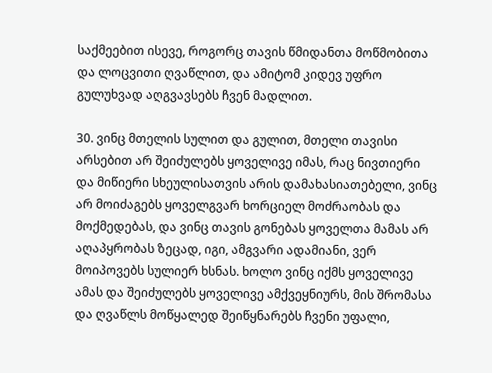საქმეებით ისევე, როგორც თავის წმიდანთა მოწმობითა და ლოცვითი ღვაწლით, და ამიტომ კიდევ უფრო გულუხვად აღგვავსებს ჩვენ მადლით.

30. ვინც მთელის სულით და გულით, მთელი თავისი არსებით არ შეიძულებს ყოველივე იმას, რაც ნივთიერი და მიწიერი სხეულისათვის არის დამახასიათებელი, ვინც არ მოიძაგებს ყოველგვარ ხორციელ მოძრაობას და მოქმედებას, და ვინც თავის გონებას ყოველთა მამას არ აღაპყრობას ზეცად, იგი, ამგვარი ადამიანი, ვერ მოიპოვებს სულიერ ხსნას. ხოლო ვინც იქმს ყოველივე ამას და შეიძულებს ყოველივე ამქვეყნიურს, მის შრომასა და ღვაწლს მოწყალედ შეიწყნარებს ჩვენი უფალი,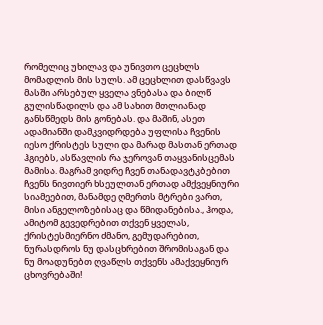რომელიც უხილავ და უნივთო ცეცხლს მომადლის მის სულს. ამ ცეცხლით დასწვავს მასში არსებულ ყველა ვნებასა და ბილწ გულისწადილს და ამ სახით მთლიანად განსწმედს მის გონებას. და მაშინ, ასეთ ადამიანში დამკვიდრდება უფლისა ჩვენის იესო ქრისტეს სული და მარად მასთან ერთად ჰგიებს, ასწავლის რა ჯეროვან თაყვანისცემას მამისა. მაგრამ ვიდრე ჩვენ თანადავტკბებით ჩვენს ნივთიერ ხსეულთან ერთად ამქვეყნიური სიამეებით, მანამდე ღმერთს მტრები ვართ, მისი ანგელოზებისაც და წმიდანებისა., ჰოდა, ამიტომ გევედრებით თქვენ ყველას, ქრისტესმიერნო ძმანო, გემუდარებით, ნურასდროს ნუ დასცხრებით შრომისაგან და ნუ მოადუნებთ ღვაწლს თქვენს ამაქვეყნიურ ცხოვრებაში!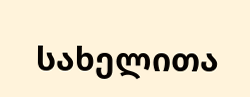სახელითა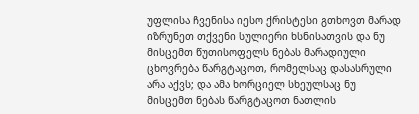უფლისა ჩვენისა იესო ქრისტესი გთხოვთ მარად იზრუნეთ თქვენი სულიერი ხსნისათვის და ნუ მისცემთ წუთისოფელს ნებას მარადიული ცხოვრება წარგტაცოთ, რომელსაც დასასრული არა აქვს; და ამა ხორციელ სხეულსაც ნუ მისცემთ ნებას წარგტაცოთ ნათლის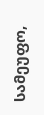სამეუფო,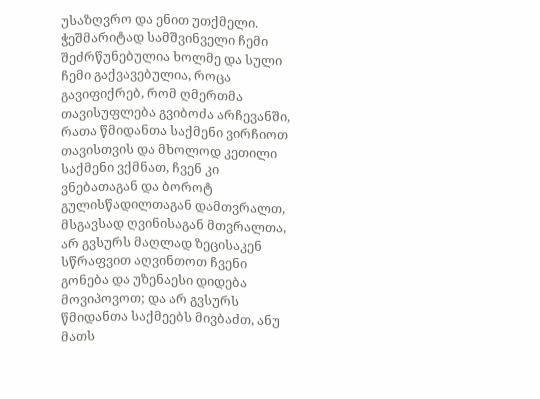უსაზღვრო და ენით უთქმელი. ჭეშმარიტად სამშვინველი ჩემი შეძრწუნებულია ხოლმე და სული ჩემი გაქვავებულია, როცა გავიფიქრებ, რომ ღმერთმა თავისუფლება გვიბოძა არჩევანში, რათა წმიდანთა საქმენი ვირჩიოთ თავისთვის და მხოლოდ კეთილი საქმენი ვქმნათ, ჩვენ კი ვნებათაგან და ბოროტ გულისწადილთაგან დამთვრალთ, მსგავსად ღვინისაგან მთვრალთა, არ გვსურს მაღლად ზეცისაკენ სწრაფვით აღვინთოთ ჩვენი გონება და უზენაესი დიდება მოვიპოვოთ; და არ გვსურს წმიდანთა საქმეებს მივბაძთ, ანუ მათს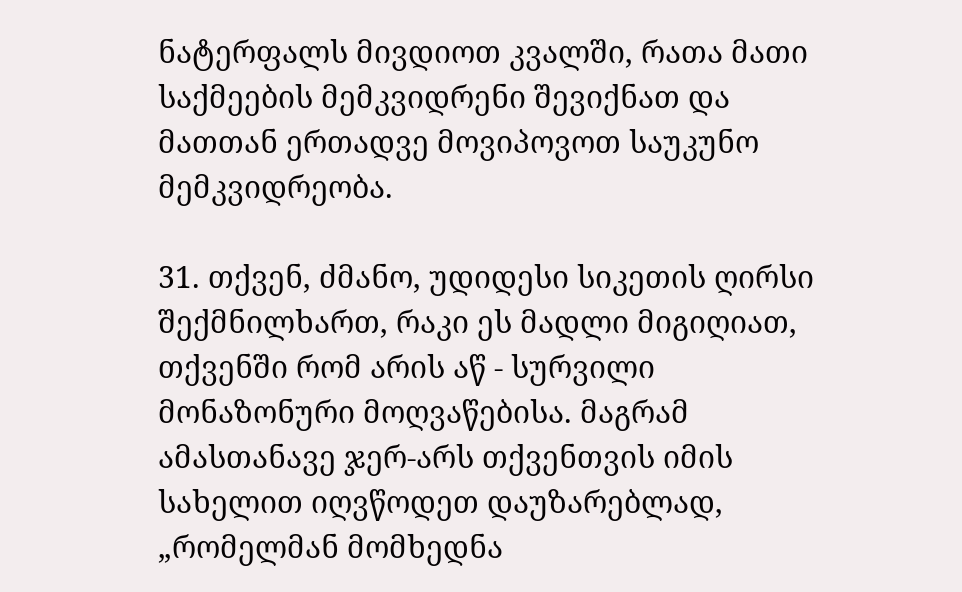ნატერფალს მივდიოთ კვალში, რათა მათი საქმეების მემკვიდრენი შევიქნათ და მათთან ერთადვე მოვიპოვოთ საუკუნო მემკვიდრეობა.

31. თქვენ, ძმანო, უდიდესი სიკეთის ღირსი შექმნილხართ, რაკი ეს მადლი მიგიღიათ, თქვენში რომ არის აწ - სურვილი მონაზონური მოღვაწებისა. მაგრამ ამასთანავე ჯერ-არს თქვენთვის იმის სახელით იღვწოდეთ დაუზარებლად, „რომელმან მომხედნა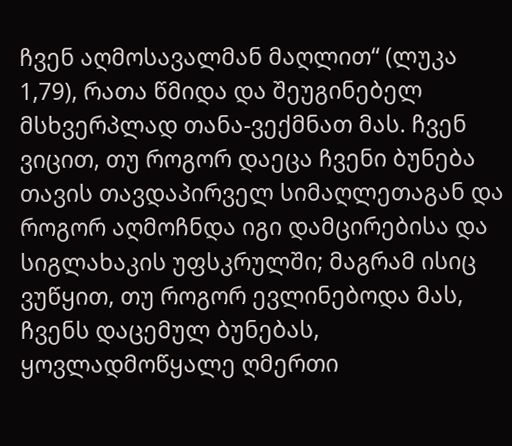ჩვენ აღმოსავალმან მაღლით“ (ლუკა 1,79), რათა წმიდა და შეუგინებელ მსხვერპლად თანა-ვექმნათ მას. ჩვენ ვიცით, თუ როგორ დაეცა ჩვენი ბუნება თავის თავდაპირველ სიმაღლეთაგან და როგორ აღმოჩნდა იგი დამცირებისა და სიგლახაკის უფსკრულში; მაგრამ ისიც ვუწყით, თუ როგორ ევლინებოდა მას, ჩვენს დაცემულ ბუნებას, ყოვლადმოწყალე ღმერთი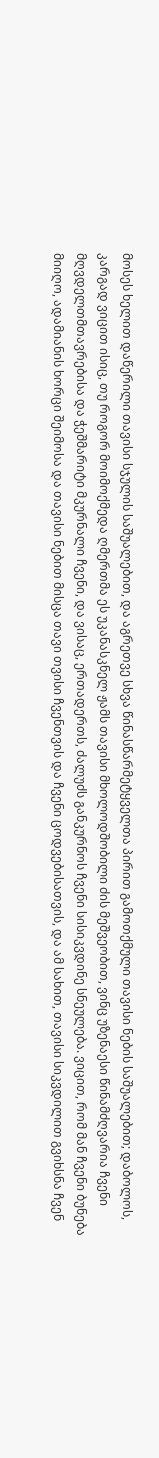მოსეს ხელით დაწერილი თავისი სჯულის საშუალებით, და აგრეთვე სხვა წინასწარმეტყველთა პირით გამოთქმული თავისი ნების საშუალებით; დაბოლოს, კარგად ვიცით ისიც, თუ როგორ მოიმოქმედა ღმერთმა ეს უკანასკნელ ჟამს თავისი მხოლოდშობილი ძის მეშვეობით, ვინც უზენაესი წინამძღვარია ჩვენი მღვდელთმთავრებისა და ჭეშმარიტი მკურნალი ჩვენი, და ვისაც, ერთადერთს, ძალუძს განკურნოს ჩვენი სისიკვდინე სნეულება. ვიცით, რომ მან ჩვენი ბუნება მიიღო, ადამიანის ხორცი შეიმოსა და თავისი ნებით მისცა თავი თვისი ჩვენთვის და ჩვენი ცოდვებისათვის, და ამ სახით, თავისი სიკვდილით გვიხსნა ჩვენ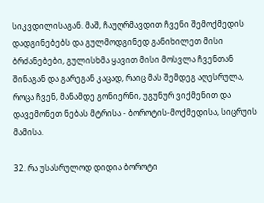სიკვდილისაგან. მაშ, ჩაუღრმავდით ჩვენი შემოქმედის დადგინებებს და გულმოდგინედ განიხილეთ მისი ბრძანებები, გულისხმა ყავით მისი მოსვლა ჩვენთან შინაგან და გარეგან კაცად, რაიც მას შემდეგ აღესრულა, როცა ჩვენ, მანამდე გონიერნი, უგუნურ ვიქმენით და დავემონეთ ნებას მტრისა - ბოროტის-მოქმედისა, სიცრუის მამისა.

32. რა უსასრულოდ დიდია ბოროტი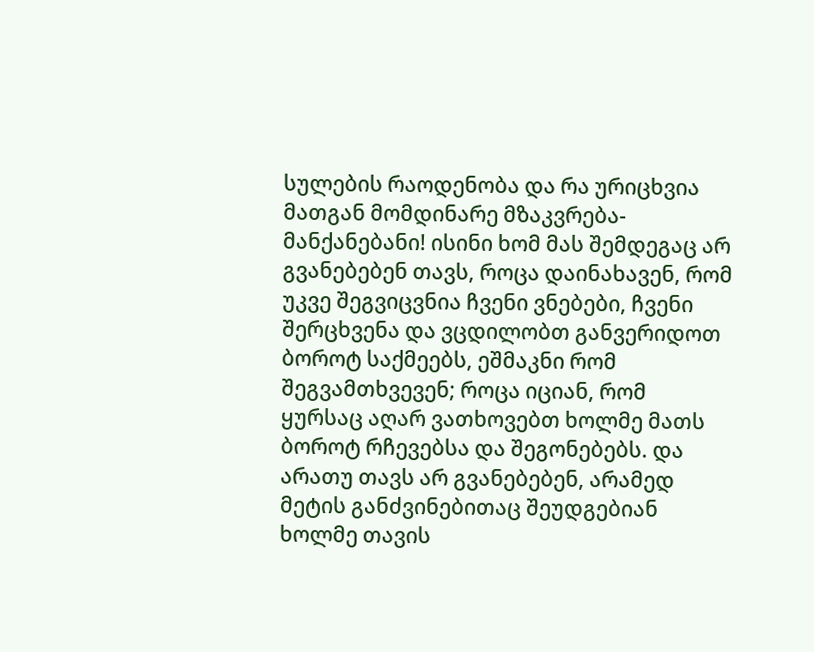სულების რაოდენობა და რა ურიცხვია მათგან მომდინარე მზაკვრება-მანქანებანი! ისინი ხომ მას შემდეგაც არ გვანებებენ თავს, როცა დაინახავენ, რომ უკვე შეგვიცვნია ჩვენი ვნებები, ჩვენი შერცხვენა და ვცდილობთ განვერიდოთ ბოროტ საქმეებს, ეშმაკნი რომ შეგვამთხვევენ; როცა იციან, რომ ყურსაც აღარ ვათხოვებთ ხოლმე მათს ბოროტ რჩევებსა და შეგონებებს. და არათუ თავს არ გვანებებენ, არამედ მეტის განძვინებითაც შეუდგებიან ხოლმე თავის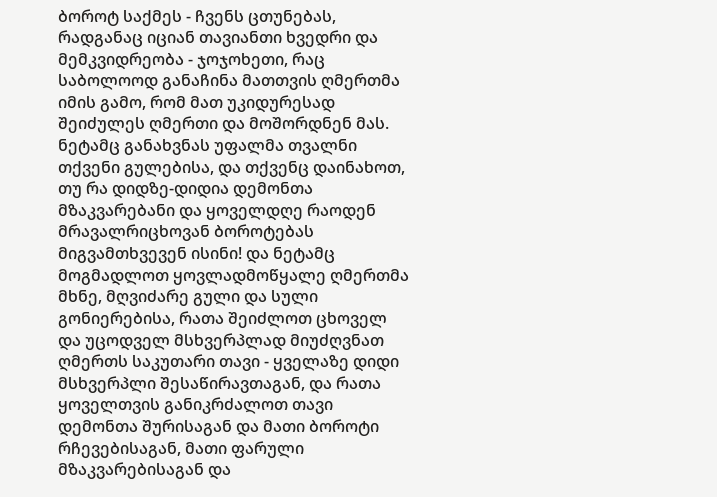ბოროტ საქმეს - ჩვენს ცთუნებას, რადგანაც იციან თავიანთი ხვედრი და მემკვიდრეობა - ჯოჯოხეთი, რაც საბოლოოდ განაჩინა მათთვის ღმერთმა იმის გამო, რომ მათ უკიდურესად შეიძულეს ღმერთი და მოშორდნენ მას. ნეტამც განახვნას უფალმა თვალნი თქვენი გულებისა, და თქვენც დაინახოთ, თუ რა დიდზე-დიდია დემონთა მზაკვარებანი და ყოველდღე რაოდენ მრავალრიცხოვან ბოროტებას მიგვამთხვევენ ისინი! და ნეტამც მოგმადლოთ ყოვლადმოწყალე ღმერთმა მხნე, მღვიძარე გული და სული გონიერებისა, რათა შეიძლოთ ცხოველ და უცოდველ მსხვერპლად მიუძღვნათ ღმერთს საკუთარი თავი - ყველაზე დიდი მსხვერპლი შესაწირავთაგან, და რათა ყოველთვის განიკრძალოთ თავი დემონთა შურისაგან და მათი ბოროტი რჩევებისაგან, მათი ფარული მზაკვარებისაგან და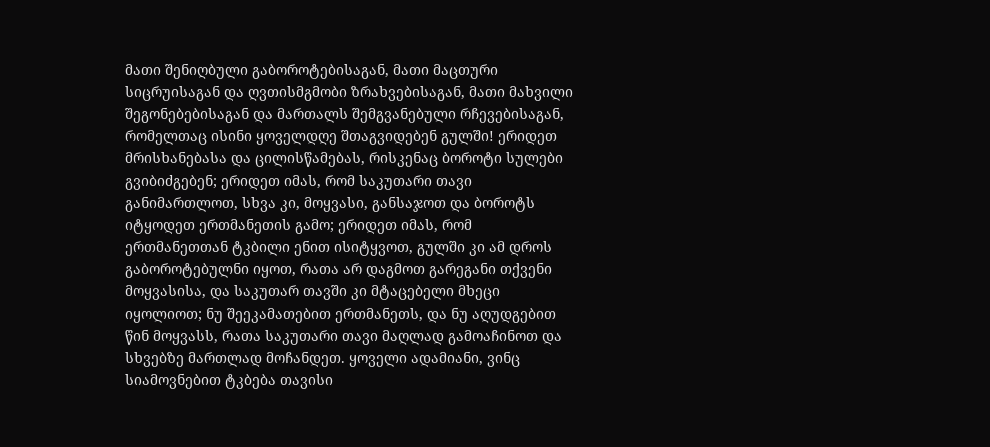მათი შენიღბული გაბოროტებისაგან, მათი მაცთური სიცრუისაგან და ღვთისმგმობი ზრახვებისაგან, მათი მახვილი შეგონებებისაგან და მართალს შემგვანებული რჩევებისაგან, რომელთაც ისინი ყოველდღე შთაგვიდებენ გულში! ერიდეთ მრისხანებასა და ცილისწამებას, რისკენაც ბოროტი სულები გვიბიძგებენ; ერიდეთ იმას, რომ საკუთარი თავი განიმართლოთ, სხვა კი, მოყვასი, განსაჯოთ და ბოროტს იტყოდეთ ერთმანეთის გამო; ერიდეთ იმას, რომ ერთმანეთთან ტკბილი ენით ისიტყვოთ, გულში კი ამ დროს გაბოროტებულნი იყოთ, რათა არ დაგმოთ გარეგანი თქვენი მოყვასისა, და საკუთარ თავში კი მტაცებელი მხეცი იყოლიოთ; ნუ შეეკამათებით ერთმანეთს, და ნუ აღუდგებით წინ მოყვასს, რათა საკუთარი თავი მაღლად გამოაჩინოთ და სხვებზე მართლად მოჩანდეთ. ყოველი ადამიანი, ვინც სიამოვნებით ტკბება თავისი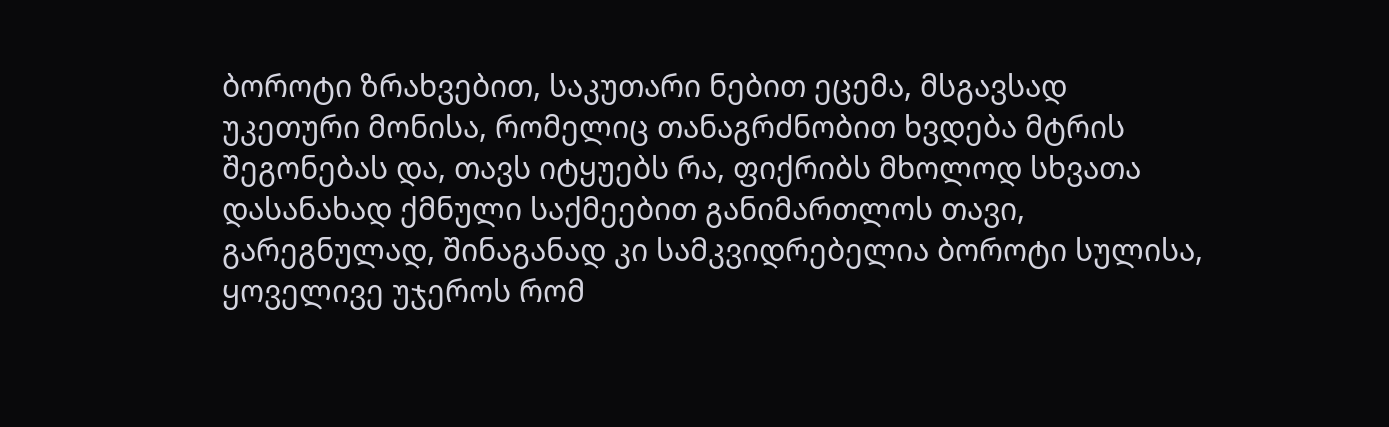ბოროტი ზრახვებით, საკუთარი ნებით ეცემა, მსგავსად უკეთური მონისა, რომელიც თანაგრძნობით ხვდება მტრის შეგონებას და, თავს იტყუებს რა, ფიქრიბს მხოლოდ სხვათა დასანახად ქმნული საქმეებით განიმართლოს თავი, გარეგნულად, შინაგანად კი სამკვიდრებელია ბოროტი სულისა, ყოველივე უჯეროს რომ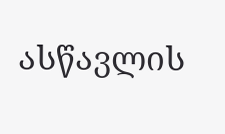ასწავლის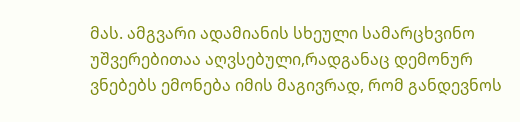მას. ამგვარი ადამიანის სხეული სამარცხვინო უშვერებითაა აღვსებული,რადგანაც დემონურ ვნებებს ემონება იმის მაგივრად, რომ განდევნოს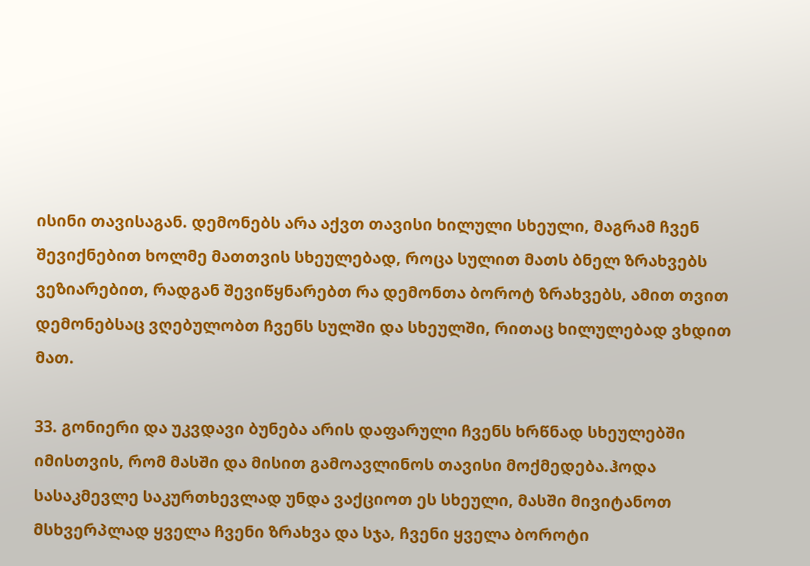ისინი თავისაგან. დემონებს არა აქვთ თავისი ხილული სხეული, მაგრამ ჩვენ შევიქნებით ხოლმე მათთვის სხეულებად, როცა სულით მათს ბნელ ზრახვებს ვეზიარებით, რადგან შევიწყნარებთ რა დემონთა ბოროტ ზრახვებს, ამით თვით დემონებსაც ვღებულობთ ჩვენს სულში და სხეულში, რითაც ხილულებად ვხდით მათ.

33. გონიერი და უკვდავი ბუნება არის დაფარული ჩვენს ხრწნად სხეულებში იმისთვის, რომ მასში და მისით გამოავლინოს თავისი მოქმედება.ჰოდა სასაკმევლე საკურთხევლად უნდა ვაქციოთ ეს სხეული, მასში მივიტანოთ მსხვერპლად ყველა ჩვენი ზრახვა და სჯა, ჩვენი ყველა ბოროტი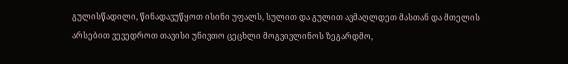გულისწადილი, წინადავუწყოთ ისინი უფალს, სულით და გულით ავმაღლდეთ მასთან და მთელის არსებით ვევედროთ თავისი უნივთო ცეცხლი მოგვივლინოს ზეგარდმო,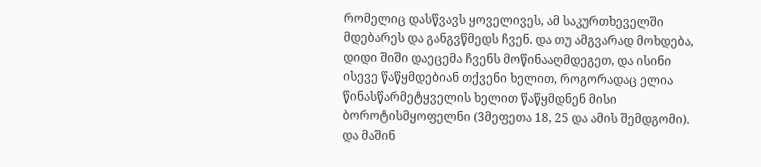რომელიც დასწვავს ყოველივეს, ამ საკურთხეველში მდებარეს და განგვწმედს ჩვენ. და თუ ამგვარად მოხდება, დიდი შიში დაეცემა ჩვენს მოწინააღმდეგეთ, და ისინი ისევე წაწყმდებიან თქვენი ხელით, როგორადაც ელია წინასწარმეტყველის ხელით წაწყმდნენ მისი ბოროტისმყოფელნი (3მეფეთა 18, 25 და ამის შემდგომი). და მაშინ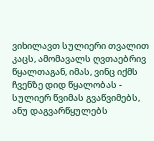ვიხილავთ სულიერი თვალით კაცს, ამომავალს ღვთაებრივ წყალთაგან, იმას, ვინც იქმს ჩვენზე დიდ წყალობას - სულიერ წვიმას გვაწვიმებს, ანუ დაგვარწყულებს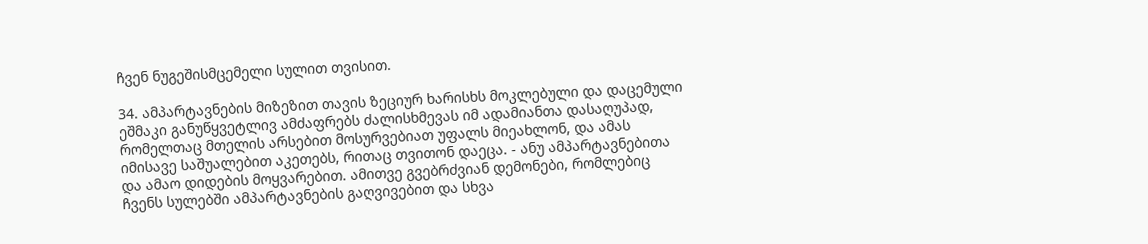ჩვენ ნუგეშისმცემელი სულით თვისით.

34. ამპარტავნების მიზეზით თავის ზეციურ ხარისხს მოკლებული და დაცემული ეშმაკი განუწყვეტლივ ამძაფრებს ძალისხმევას იმ ადამიანთა დასაღუპად, რომელთაც მთელის არსებით მოსურვებიათ უფალს მიეახლონ, და ამას იმისავე საშუალებით აკეთებს, რითაც თვითონ დაეცა. - ანუ ამპარტავნებითა და ამაო დიდების მოყვარებით. ამითვე გვებრძვიან დემონები, რომლებიც ჩვენს სულებში ამპარტავნების გაღვივებით და სხვა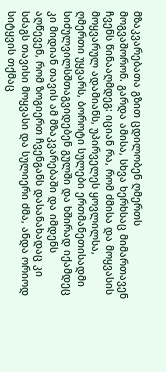მზაკვარებათა გზით ცდილობენ ღმერთს მოგვაშორონ. გარდა ამისა, სხვა ხერხსაც მიმართავენ ჩვენს წინააღმდეგ: იციან რა, რომ ძმისა და მოყვასის მოყვარულ ადამიანს, უპირველეს ყოვლილსა, ღმერთი უყვარს, ბოროტი სულები ერთმანეთისადმი სიძულვილსშთაგვიდებენ გულში და ხშირად იქამდეც კი მიდიან თავის ამ მზაკვარებაში და იმდენს აღწევენ, რომ ზოგიერთ ჩვენგანს დასანახადაც კი სძაგს თავისი მოყვასი და სულიერი ძმა, ანდა ორიოდ სიტყვის თქმაც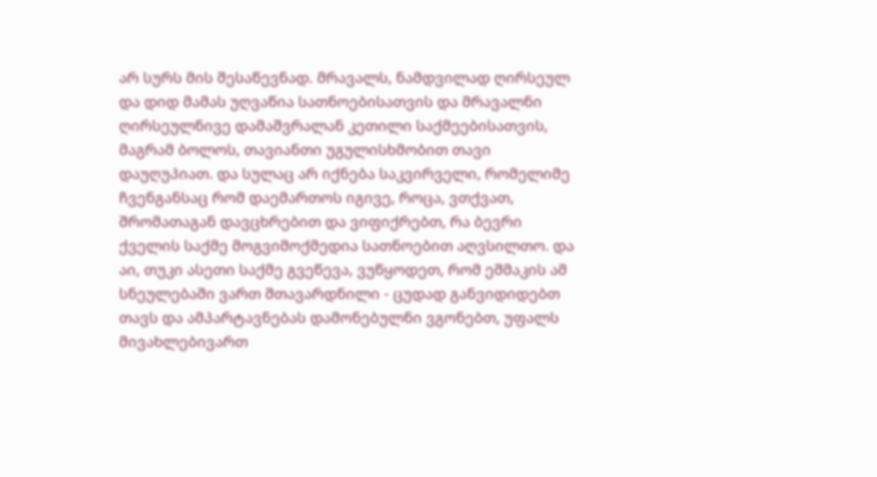არ სურს მის შესაწევნად. მრავალს, ნამდვილად ღირსეულ და დიდ მამას უღვაწია სათნოებისათვის და მრავალნი ღირსეულნივე დამაშვრალან კეთილი საქმეებისათვის, მაგრამ ბოლოს, თავიანთი უგულისხმობით თავი დაუღუპიათ. და სულაც არ იქნება საკვირველი, რომელიმე ჩვენგანსაც რომ დაემართოს იგივე, როცა, ვთქვათ, შრომათაგან დავცხრებით და ვიფიქრებთ, რა ბევრი ქველის საქმე მოგვიმოქმედია სათნოებით აღვსილთო. და აი, თუკი ასეთი საქმე გვეწევა, ვუწყოდეთ, რომ ეშმაკის ამ სნეულებაში ვართ შთავარდნილი - ცუდად განვიდიდებთ თავს და ამპარტავნებას დამონებულნი ვგონებთ, უფალს მივახლებივართ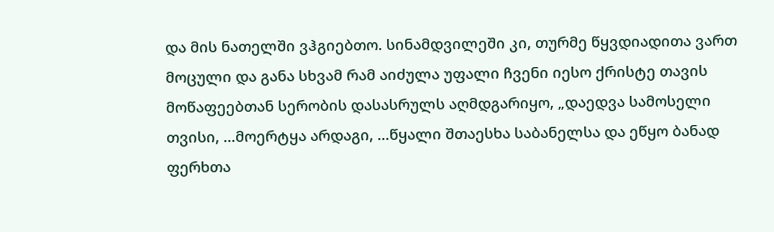და მის ნათელში ვჰგიებთო. სინამდვილეში კი, თურმე წყვდიადითა ვართ მოცული და განა სხვამ რამ აიძულა უფალი ჩვენი იესო ქრისტე თავის მოწაფეებთან სერობის დასასრულს აღმდგარიყო, „დაედვა სამოსელი თვისი, ...მოერტყა არდაგი, ...წყალი შთაესხა საბანელსა და ეწყო ბანად ფერხთა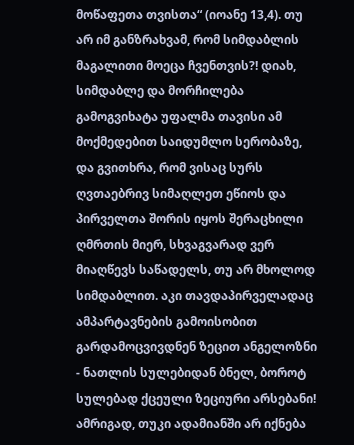მოწაფეთა თვისთა“ (იოანე 13,4). თუ არ იმ განზრახვამ, რომ სიმდაბლის მაგალითი მოეცა ჩვენთვის?! დიახ, სიმდაბლე და მორჩილება გამოგვიხატა უფალმა თავისი ამ მოქმედებით საიდუმლო სერობაზე, და გვითხრა, რომ ვისაც სურს ღვთაებრივ სიმაღლეთ ეწიოს და პირველთა შორის იყოს შერაცხილი ღმრთის მიერ, სხვაგვარად ვერ მიაღწევს საწადელს, თუ არ მხოლოდ სიმდაბლით. აკი თავდაპირველადაც ამპარტავნების გამოისობით გარდამოცვივდნენ ზეცით ანგელოზნი - ნათლის სულებიდან ბნელ, ბოროტ სულებად ქცეული ზეციური არსებანი! ამრიგად, თუკი ადამიანში არ იქნება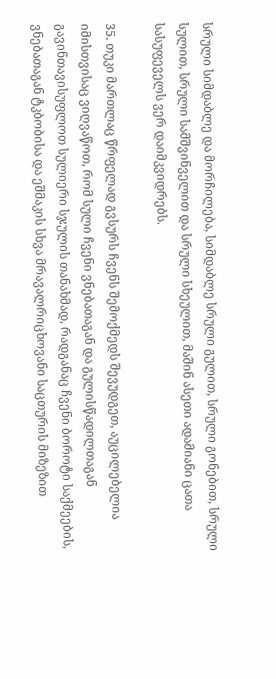სრული სიმდაბლე და მორჩილება, სიმდაბლე სრული გულით, სრული გონებით, სრული სულით, სრული სამშვინველით და სრული სხეულით, მაშინ ასეთი ადამიანი ცათა სასუფეველს ვერ დაიმკვიდრებს.

35. თუკი მართლაც წრფელად გვსურს ჩვენს შემოქმედს შევუდგეთ, აუცილებელია იმისთვისაც ვიღვაწოთ, რომ სული ჩვენი ვნებათაგან და გულისწადილთაგან გავინთავისუფლოთ სულიერი სჯულის თანახმად, რადგანაც ჩვენი ბოროტი საქმეების, ვნებათაგან ტკბობისა და ეშმაკის სხვა მრავალრიცხოვანი საცთურის მიზეზით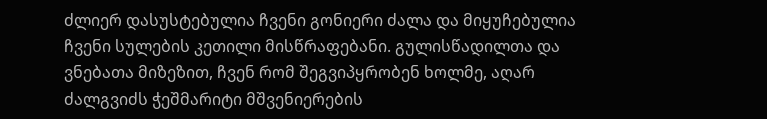ძლიერ დასუსტებულია ჩვენი გონიერი ძალა და მიყუჩებულია ჩვენი სულების კეთილი მისწრაფებანი. გულისწადილთა და ვნებათა მიზეზით, ჩვენ რომ შეგვიპყრობენ ხოლმე, აღარ ძალგვიძს ჭეშმარიტი მშვენიერების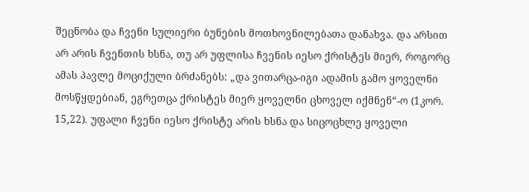შეცნობა და ჩვენი სულიერი ბუნების მოთხოვნილებათა დანახვა. და არსით არ არის ჩვენთის ხსნა, თუ არ უფლისა ჩვენის იესო ქრისტეს მიერ, როგორც ამას პავლე მოციქული ბრძანებს: „და ვითარცა-იგი ადამის გამო ყოველნი მოსწყდებიან, ეგრეთცა ქრისტეს მიერ ყოველნი ცხოველ იქმნენ“-ო (1კორ. 15,22). უფალი ჩვენი იესო ქრისტე არის ხსნა და სიცოცხლე ყოველი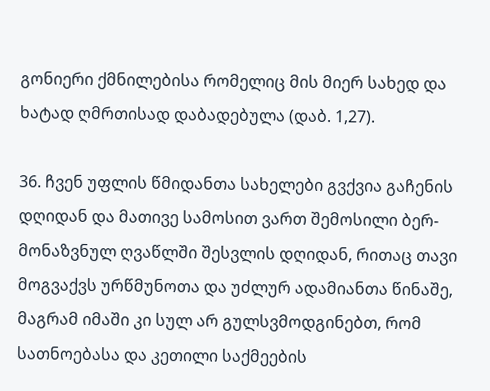გონიერი ქმნილებისა რომელიც მის მიერ სახედ და ხატად ღმრთისად დაბადებულა (დაბ. 1,27).

36. ჩვენ უფლის წმიდანთა სახელები გვქვია გაჩენის დღიდან და მათივე სამოსით ვართ შემოსილი ბერ-მონაზვნულ ღვაწლში შესვლის დღიდან, რითაც თავი მოგვაქვს ურწმუნოთა და უძლურ ადამიანთა წინაშე, მაგრამ იმაში კი სულ არ გულსვმოდგინებთ, რომ სათნოებასა და კეთილი საქმეების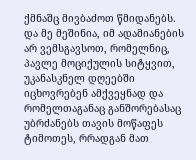ქმნაშც მივბაძოთ წმიდანებს. და მე მეშინია, იმ ადამიანების არ ვემსგავსოთ, რომელნიც, პავლე მოციქულის სიტყვით, უკანასკნელ დღეებში იცხოვრებენ ამქვეყნად და რომელთაგანაც განშორებასაც უბრძანებს თავის მოწაფეს ტიმოთეს, რრადგან მათ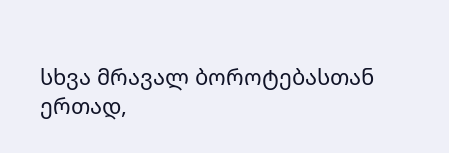სხვა მრავალ ბოროტებასთან ერთად,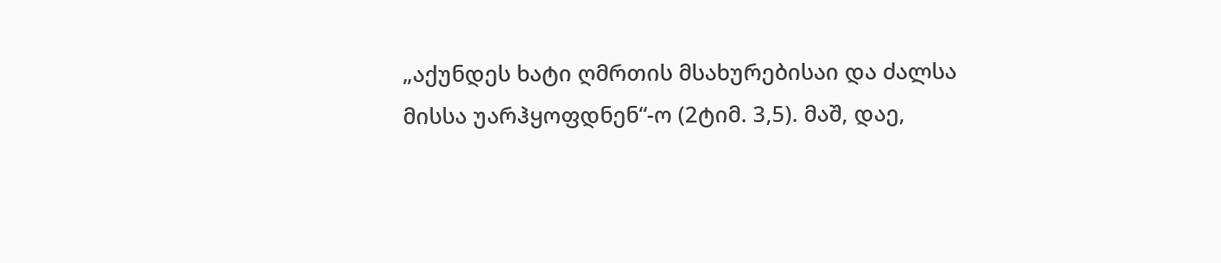„აქუნდეს ხატი ღმრთის მსახურებისაი და ძალსა მისსა უარჰყოფდნენ“-ო (2ტიმ. 3,5). მაშ, დაე,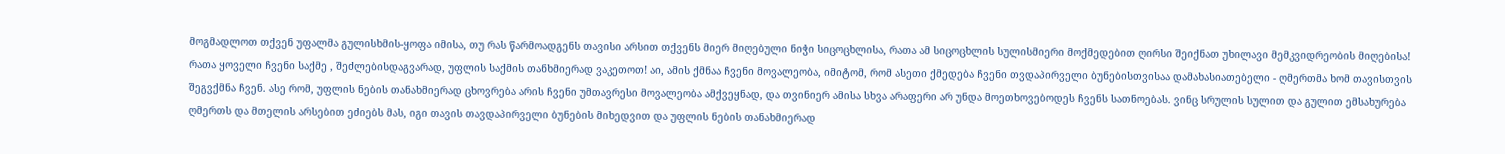მოგმადლოთ თქვენ უფალმა გულისხმის-ყოფა იმისა, თუ რას წარმოადგენს თავისი არსით თქვენს მიერ მიღებული ნიჭი სიცოცხლისა, რათა ამ სიცოცხლის სულისმიერი მოქმედებით ღირსი შეიქნათ უხილავი მემკვიდრეობის მიღებისა! რათა ყოველი ჩვენი საქმე , შეძლებისდაგვარად, უფლის საქმის თანხმიერად ვაკეთოთ! აი, ამის ქმნაა ჩვენი მოვალეობა, იმიტომ, რომ ასეთი ქმედება ჩვენი თვდაპირველი ბუნებისთვისაა დამახასიათებელი - ღმერთმა ხომ თავისთვის შეგვქმნა ჩვენ. ასე რომ, უფლის ნების თანახმიერად ცხოვრება არის ჩვენი უმთავრესი მოვალეობა ამქვეყნად, და თვინიერ ამისა სხვა არაფერი არ უნდა მოეთხოვებოდეს ჩვენს სათნოებას. ვინც სრულის სულით და გულით ემსახურება ღმერთს და მთელის არსებით ეძიებს მას, იგი თავის თავდაპირველი ბუნების მიხედვით და უფლის ნების თანახმიერად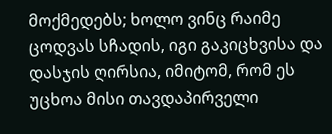მოქმედებს; ხოლო ვინც რაიმე ცოდვას სჩადის, იგი გაკიცხვისა და დასჯის ღირსია, იმიტომ, რომ ეს უცხოა მისი თავდაპირველი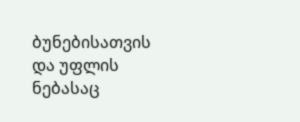ბუნებისათვის და უფლის ნებასაც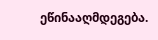ეწინააღმდეგება.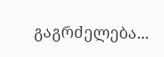გაგრძელება...